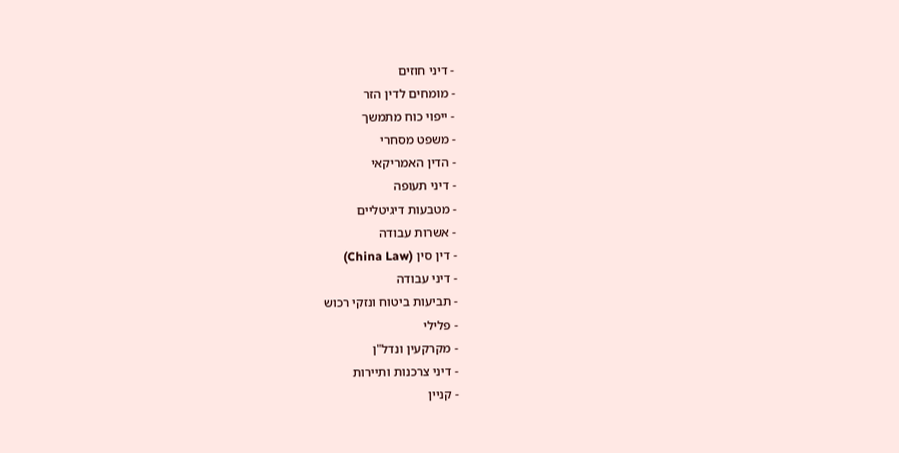- דיני חוזים
- מומחים לדין הזר
- ייפוי כוח מתמשך
- משפט מסחרי
- הדין האמריקאי
- דיני תעופה
- מטבעות דיגיטליים
- אשרות עבודה
- דין סין (China Law)
- דיני עבודה
- תביעות ביטוח ונזקי רכוש
- פלילי
- מקרקעין ונדל"ן
- דיני צרכנות ותיירות
- קניין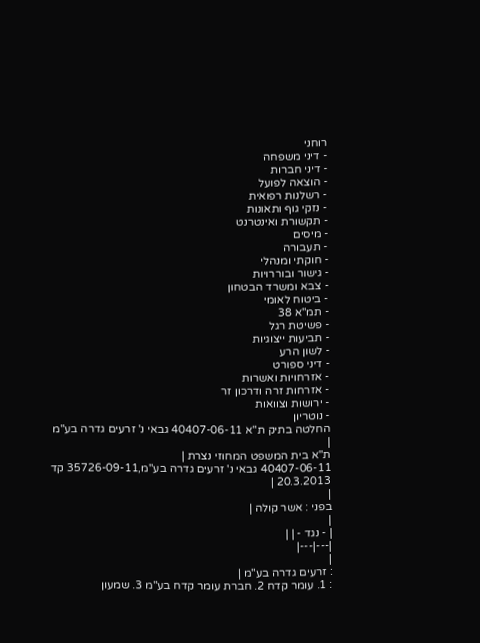רוחני
- דיני משפחה
- דיני חברות
- הוצאה לפועל
- רשלנות רפואית
- נזקי גוף ותאונות
- תקשורת ואינטרנט
- מיסים
- תעבורה
- חוקתי ומנהלי
- גישור ובוררויות
- צבא ומשרד הבטחון
- ביטוח לאומי
- תמ"א 38
- פשיטת רגל
- תביעות ייצוגיות
- לשון הרע
- דיני ספורט
- אזרחויות ואשרות
- אזרחות זרה ודרכון זר
- ירושות וצוואות
- נוטריון
החלטה בתיק ת"א 40407-06-11 גבאי נ' זרעים גדרה בע"מ
|
ת"א בית המשפט המחוזי נצרת |
40407-06-11 גבאי נ' זרעים גדרה בע"מ,35726-09-11 קד
20.3.2013 |
|
בפני : אשר קולה |
|
| - נגד - | |
|---|---|
|
: זרעים גדרה בע"מ |
: 1. עומר קדח 2. חברת עומר קדח בע"מ 3. שמעון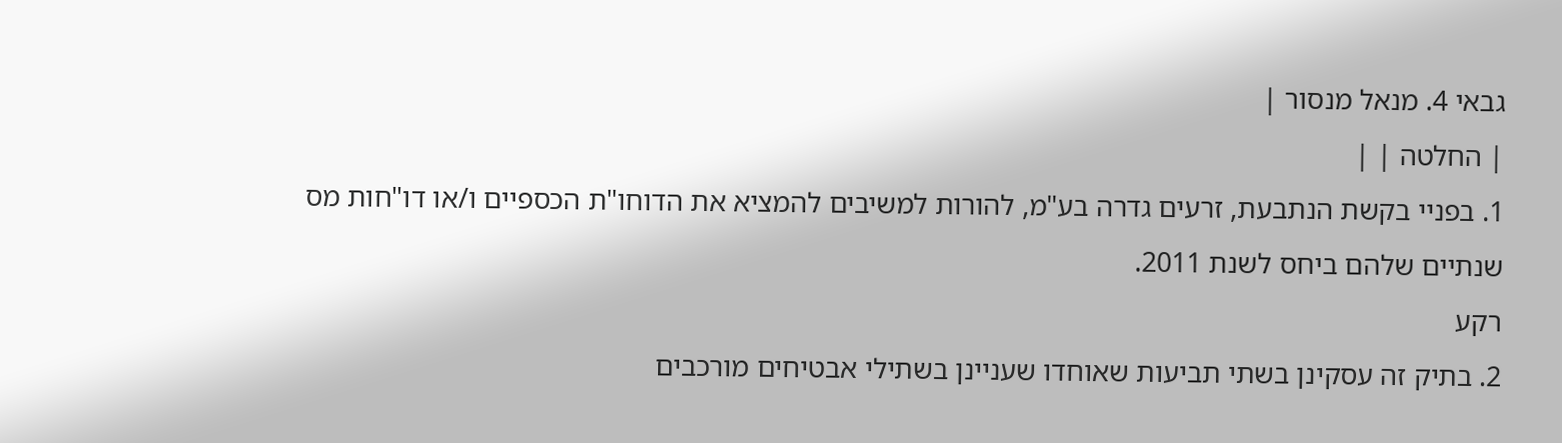גבאי 4. מנאל מנסור |
| החלטה | |
1. בפניי בקשת הנתבעת, זרעים גדרה בע"מ, להורות למשיבים להמציא את הדוחו"ת הכספיים ו/או דו"חות מס שנתיים שלהם ביחס לשנת 2011.
רקע
2. בתיק זה עסקינן בשתי תביעות שאוחדו שעניינן בשתילי אבטיחים מורכבים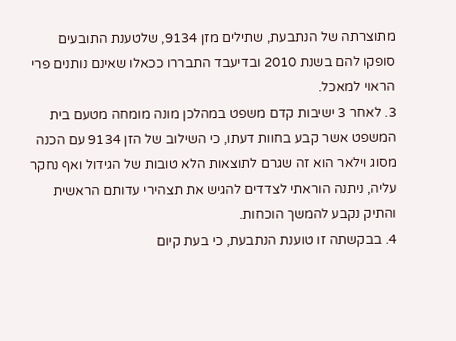מתוצרתה של הנתבעת, שתילים מזן 9134, שלטענת התובעים סופקו להם בשנת 2010 ובדיעבד התבררו ככאלו שאינם נותנים פרי הראוי למאכל.
3. לאחר 3 ישיבות קדם משפט במהלכן מונה מומחה מטעם בית המשפט אשר קבע בחוות דעתו, כי השילוב של הזן 9134 עם הכנה מסוג וילאר הוא זה שגרם לתוצאות הלא טובות של הגידול ואף נחקר עליה, ניתנה הוראתי לצדדים להגיש את תצהירי עדותם הראשית והתיק נקבע להמשך הוכחות.
4. בבקשתה זו טוענת הנתבעת, כי בעת קיום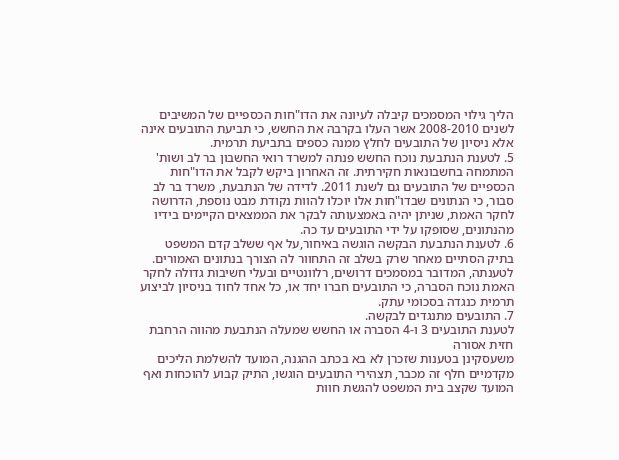הליך גילוי המסמכים קיבלה לעיונה את הדו"חות הכספיים של המשיבים לשנים 2008-2010 אשר העלו בקרבה את החשש, כי תביעת התובעים אינה אלא ניסיון של התובעים לחלץ ממנה כספים בתביעת תרמית.
5. לטענת הנתבעת נוכח החשש פנתה למשרד רואי החשבון בר לב ושות' המתמחה בחשבונאות חקירתית. זה האחרון ביקש לקבל את הדו"חות הכספיים של התובעים גם לשנת 2011. לדידה של הנתבעת, משרד בר לב סבור, כי הנתונים שבדו"חות אלו יוכלו להוות נקודת מבט נוספת, הדרושה לחקר האמת, שניתן יהיה באמצעותה לבקר את הממצאים הקיימים בידיו מהנתונים, שסופקו על ידי התובעים עד כה.
6. לטענת הנתבעת הבקשה הוגשה באיחור,על אף ששלב קדם המשפט בתיק הסתיים מאחר שרק בשלב זה התחוור לה הצורך בנתונים האמורים. לטענתה, המדובר במסמכים דרושים, רלוונטיים ובעלי חשיבות גדולה לחקר האמת נוכח הסברה, כי התובעים חברו יחד או, כל אחד לחוד בניסיון לביצוע תרמית כנגדה בסכומי עתק.
7. התובעים מתנגדים לבקשה.
לטענת התובעים 3 ו-4 הסברה או החשש שמעלה הנתבעת מהווה הרחבת חזית אסורה
משעסקינן בטענות שזכרן לא בא בכתב ההגנה, המועד להשלמת הליכים מקדמיים חלף זה מכבר, תצהירי התובעים הוגשו, התיק קבוע להוכחות ואף המועד שקצב בית המשפט להגשת חוות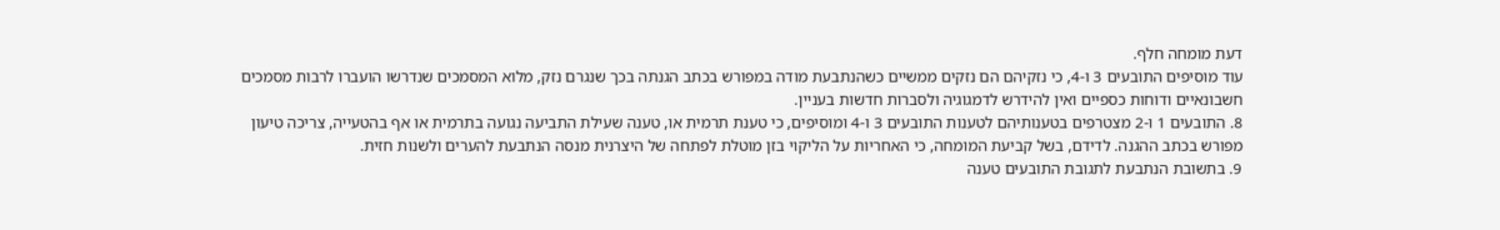דעת מומחה חלף.
עוד מוסיפים התובעים 3 ו-4, כי נזקיהם הם נזקים ממשיים כשהנתבעת מודה במפורש בכתב הגנתה בכך שנגרם נזק, מלוא המסמכים שנדרשו הועברו לרבות מסמכים חשבונאיים ודוחות כספיים ואין להידרש לדמגוגיה ולסברות חדשות בעניין.
8. התובעים 1 ו-2 מצטרפים בטענותיהם לטענות התובעים 3 ו-4 ומוסיפים, כי טענת תרמית או, טענה שעילת התביעה נגועה בתרמית או אף בהטעייה, צריכה טיעון מפורש בכתב ההגנה. לדידם, בשל קביעת המומחה, כי האחריות על הליקוי בזן מוטלת לפתחה של היצרנית מנסה הנתבעת להערים ולשנות חזית.
9. בתשובת הנתבעת לתגובת התובעים טענה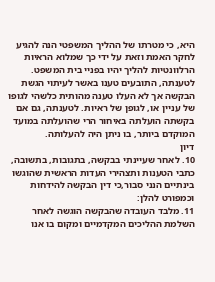היא, כי מטרתו של ההליך המשפטי הנה להגיע לחקר האמת וזאת על ידי כך שמלוא הראיות הרלוונטיות להליך יהיו בפניי בית המשפט. לטענתה, התובעים טענו באשר לעיתוי הגשת הבקשה אך לא העלו טענה מהותית כלשהי לגופו של עניין או, לגופן של ראיות. לטענתה, גם אם בקשתה הועלתה באיחור הרי שהועלתה במועד המוקדם ביותר, בו ניתן היה להעלותה.
דיון
10. לאחר שעיינתי בבקשה, בתגובות, בתשובה, כתבי הטענות ותצהירי העדות הראשית שהוגשו בינתיים הנני סבור,כי דין הבקשה להידחות וכמפורט להלן:
11. מלבד העובדה שהבקשה הוגשה לאחר השלמת ההליכים המקדמיים ומקום בו אנו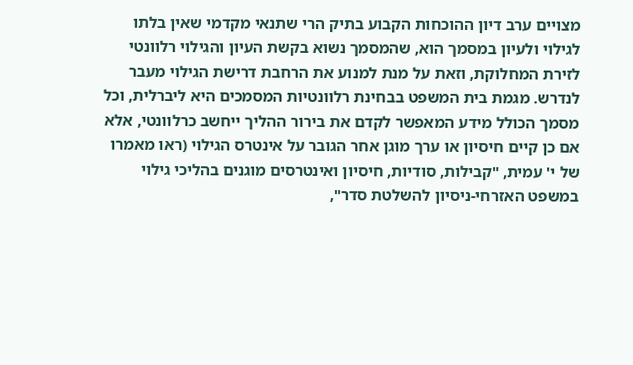מצויים ערב דיון ההוכחות הקבוע בתיק הרי שתנאי מקדמי שאין בלתו לגילוי ולעיון במסמך הוא, שהמסמך נשוא בקשת העיון והגילוי רלוונטי לזירת המחלוקת, וזאת על מנת למנוע את הרחבת דרישת הגילוי מעבר לנדרש. מגמת בית המשפט בבחינת רלוונטיות המסמכים היא ליברלית, וכל מסמך הכולל מידע המאפשר לקדם את בירור ההליך ייחשב כרלוונטי, אלא אם כן קיים חיסיון או ערך מוגן אחר הגובר על אינטרס הגילוי (ראו מאמרו של י' עמית, "קבילות, סודיות, חיסיון ואינטרסים מוגנים בהליכי גילוי במשפט האזרחי-ניסיון להשלטת סדר",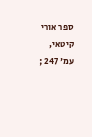ספר אורי קיטאי, עמ' 247 ;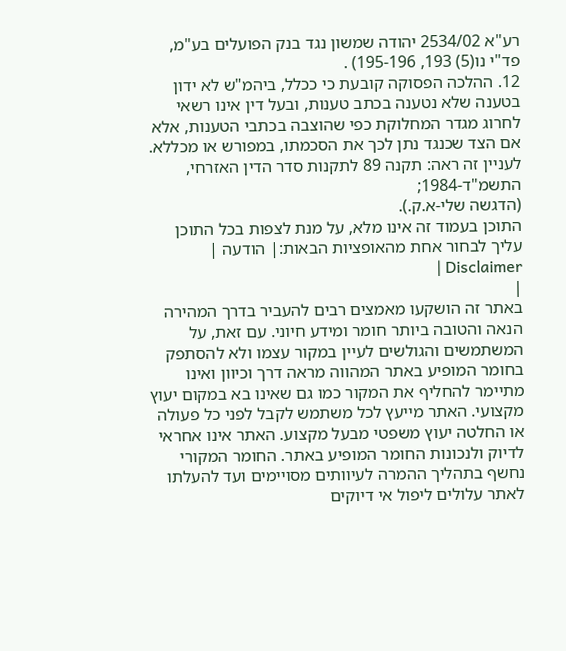רע"א 2534/02 יהודה שמשון נגד בנק הפועלים בע"מ, פד"י נו(5) 193, 195-196) .
12. ההלכה הפסוקה קובעת כי ככלל, ביהמ"ש לא ידון בטענה שלא נטענה בכתב טענות, ובעל דין אינו רשאי לחרוג מגדר המחלוקת כפי שהוצבה בכתבי הטענות, אלא אם הצד שכנגד נתן לכך את הסכמתו, במפורש או מכללא.
לעניין זה ראה: תקנה 89 לתקנות סדר הדין האזרחי, התשמ"ד-1984;
(הדגשה שלי-א.ק.).
התוכן בעמוד זה אינו מלא, על מנת לצפות בכל התוכן עליך לבחור אחת מהאופציות הבאות:| הודעה | Disclaimer |
|
באתר זה הושקעו מאמצים רבים להעביר בדרך המהירה הנאה והטובה ביותר חומר ומידע חיוני. עם זאת, על המשתמשים והגולשים לעיין במקור עצמו ולא להסתפק בחומר המופיע באתר המהווה מראה דרך וכיוון ואינו מתיימר להחליף את המקור כמו גם שאינו בא במקום יעוץ מקצועי. האתר מייעץ לכל משתמש לקבל לפני כל פעולה או החלטה יעוץ משפטי מבעל מקצוע. האתר אינו אחראי לדיוק ולנכונות החומר המופיע באתר. החומר המקורי נחשף בתהליך ההמרה לעיוותים מסויימים ועד להעלתו לאתר עלולים ליפול אי דיוקים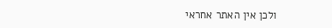ולכן אין האתר אחראי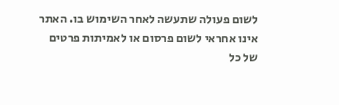לשום פעולה שתעשה לאחר השימוש בו. האתר אינו אחראי לשום פרסום או לאמיתות פרטים של כל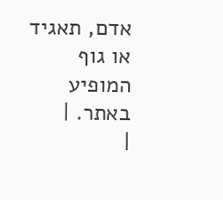אדם, תאגיד או גוף המופיע באתר. |
|